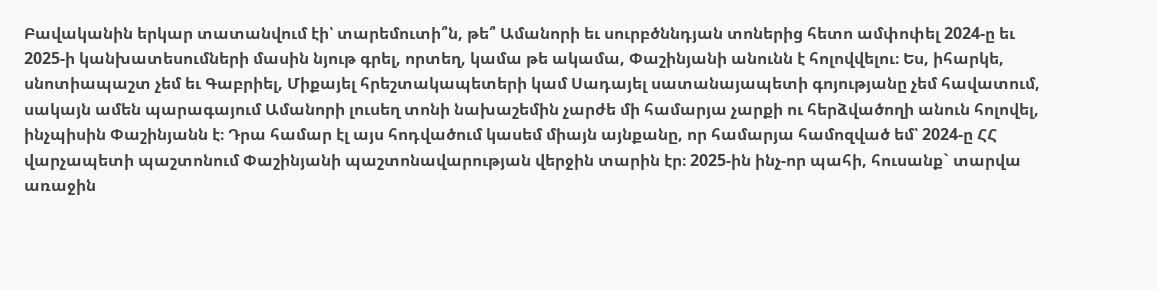Բավականին երկար տատանվում էի՝ տարեմուտի՞ն, թե՞ Ամանորի եւ սուրբծննդյան տոներից հետո ամփոփել 2024-ը եւ 2025-ի կանխատեսումների մասին նյութ գրել, որտեղ, կամա թե ակամա, Փաշինյանի անունն է հոլովվելու։ Ես, իհարկե, սնոտիապաշտ չեմ եւ Գաբրիել, Միքայել հրեշտակապետերի կամ Սադայել սատանայապետի գոյությանը չեմ հավատում, սակայն ամեն պարագայում Ամանորի լուսեղ տոնի նախաշեմին չարժե մի համարյա չարքի ու հերձվածողի անուն հոլովել, ինչպիսին Փաշինյանն է։ Դրա համար էլ այս հոդվածում կասեմ միայն այնքանը, որ համարյա համոզված եմ՝ 2024-ը ՀՀ վարչապետի պաշտոնում Փաշինյանի պաշտոնավարության վերջին տարին էր։ 2025-ին ինչ-որ պահի, հուսանք` տարվա առաջին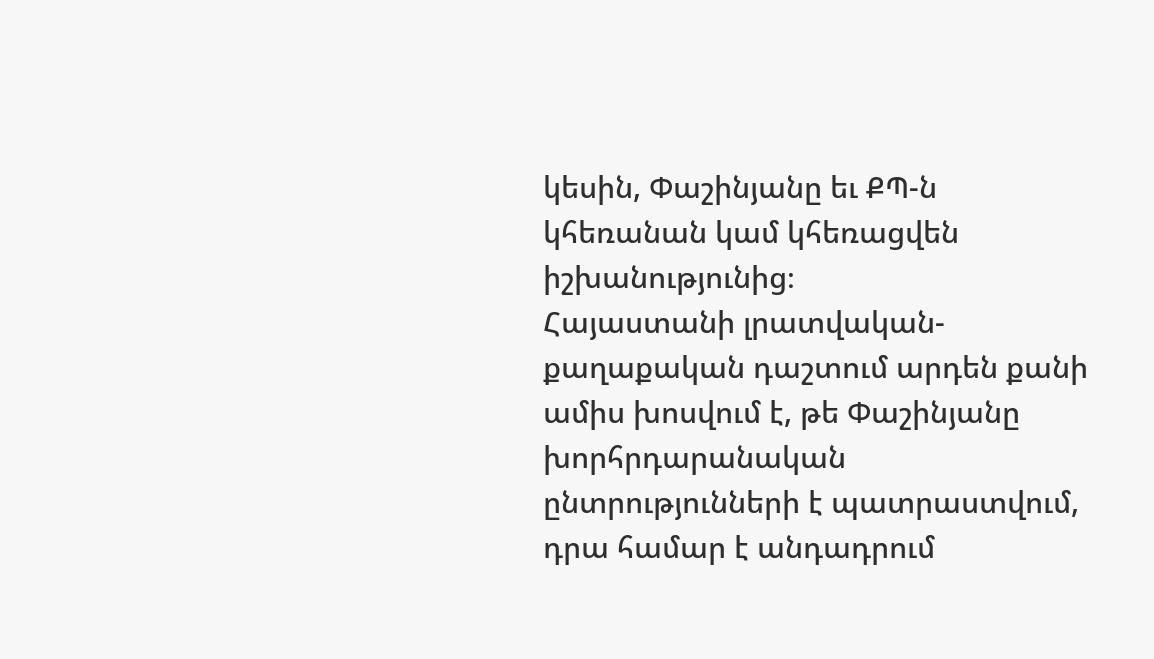կեսին, Փաշինյանը եւ ՔՊ-ն կհեռանան կամ կհեռացվեն իշխանությունից։
Հայաստանի լրատվական-քաղաքական դաշտում արդեն քանի ամիս խոսվում է, թե Փաշինյանը խորհրդարանական ընտրությունների է պատրաստվում, դրա համար է անդադրում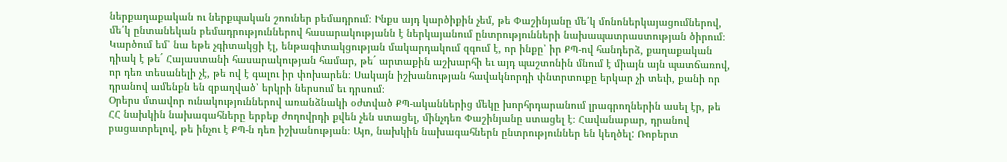ներքաղաքական ու ներքպական շոուներ բեմադրում։ Ինքս այդ կարծիքին չեմ, թե Փաշինյանը մե՛կ մոնոներկայացումներով, մե՛կ ընտանեկան բեմադրություններով հասարակությանն է ներկայանում ընտրությունների նախապատրաստության ծիրում։ Կարծում եմ՝ նա եթե չգիտակցի էլ, ենթագիտակցության մակարդակում զգում է, որ ինքը՝ իր ՔՊ-ով հանդերձ, քաղաքական դիակ է թե´ Հայաստանի հասարակության համար, թե´ արտաքին աշխարհի եւ այդ պաշտոնին մնում է միայն այն պատճառով, որ դեռ տեսանելի չէ, թե ով է գալու իր փոխարեն։ Սակայն իշխանության հավակնորդի փնտրտուքը երկար չի տեւի, քանի որ դրանով ամենքն են զբաղված՝ երկրի ներսում եւ դրսում։
Օրերս մտավոր ունակություններով առանձնակի օժտված ՔՊ-ականներից մեկը խորհրդարանում լրագրողներին ասել էր, թե ՀՀ նախկին նախագահները երբեք ժողովրդի քվեն չեն ստացել, մինչդեռ Փաշինյանը ստացել է։ Հավանաբար, դրանով բացատրելով, թե ինչու է ՔՊ-ն դեռ իշխանության։ Այո, նախկին նախագահներն ընտրություններ են կեղծել: Ռոբերտ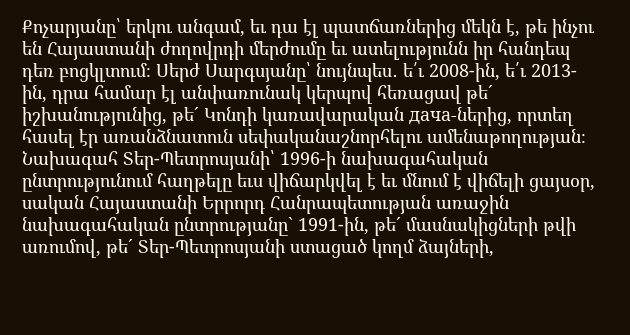Քոչարյանը՝ երկու անգամ, եւ դա էլ պատճառներից մեկն է, թե ինչու են Հայաստանի ժողովրդի մերժումը եւ ատելությունն իր հանդեպ դեռ բոցկլտում։ Սերժ Սարգսյանը՝ նույնպես․ ե՛ւ 2008-ին, ե՛ւ 2013-ին, դրա համար էլ անփառունակ կերպով հեռացավ թե´ իշխանությունից, թե´ Կոնդի կառավարական дача-ներից, որտեղ հասել էր առանձնատուն սեփականաշնորհելու ամենաթողության։ Նախագահ Տեր-Պետրոսյանի՝ 1996-ի նախագահական ընտրությունում հաղթելը եւս վիճարկվել է եւ մնում է վիճելի ցայսօր, սական Հայաստանի Երրորդ Հանրապետության առաջին նախագահական ընտրությանը` 1991-ին, թե´ մասնակիցների թվի առումով, թե´ Տեր-Պետրոսյանի ստացած կողմ ձայների,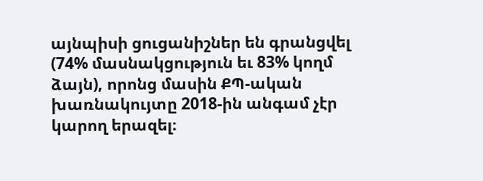այնպիսի ցուցանիշներ են գրանցվել (74% մասնակցություն եւ 83% կողմ ձայն), որոնց մասին ՔՊ-ական խառնակույտը 2018-ին անգամ չէր կարող երազել։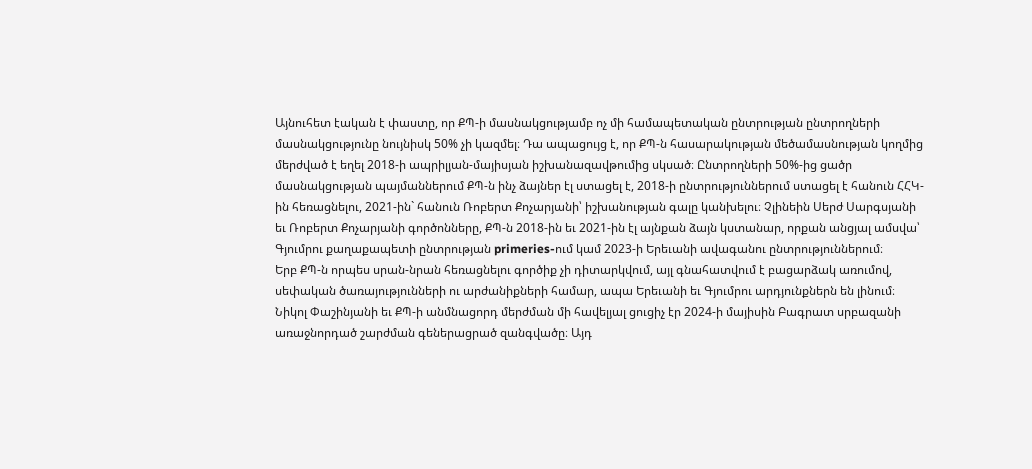Այնուհետ էական է փաստը, որ ՔՊ-ի մասնակցությամբ ոչ մի համապետական ընտրության ընտրողների մասնակցությունը նույնիսկ 50% չի կազմել։ Դա ապացույց է, որ ՔՊ-ն հասարակության մեծամասնության կողմից մերժված է եղել 2018-ի ապրիլյան-մայիսյան իշխանազավթումից սկսած։ Ընտրողների 50%-ից ցածր մասնակցության պայմաններում ՔՊ-ն ինչ ձայներ էլ ստացել է, 2018-ի ընտրություններում ստացել է հանուն ՀՀԿ-ին հեռացնելու, 2021-ին` հանուն Ռոբերտ Քոչարյանի՝ իշխանության գալը կանխելու։ Չլինեին Սերժ Սարգսյանի եւ Ռոբերտ Քոչարյանի գործոնները, ՔՊ-ն 2018-ին եւ 2021-ին էլ այնքան ձայն կստանար, որքան անցյալ ամսվա՝ Գյումրու քաղաքապետի ընտրության primeries-ում կամ 2023-ի Երեւանի ավագանու ընտրություններում։
Երբ ՔՊ-ն որպես սրան-նրան հեռացնելու գործիք չի դիտարկվում, այլ գնահատվում է բացարձակ առումով, սեփական ծառայությունների ու արժանիքների համար, ապա Երեւանի եւ Գյումրու արդյունքներն են լինում։ Նիկոլ Փաշինյանի եւ ՔՊ-ի անմնացորդ մերժման մի հավելյալ ցուցիչ էր 2024-ի մայիսին Բագրատ սրբազանի առաջնորդած շարժման գեներացրած զանգվածը։ Այդ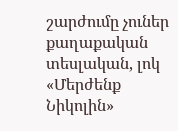շարժումը չուներ քաղաքական տեսլական, լոկ «Մերժենք Նիկոլին»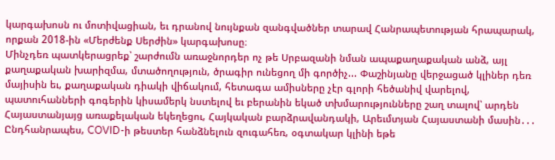կարգախոսն ու մոտիվացիան, եւ դրանով նույնքան զանգվածներ տարավ Հանրապետության հրապարակ, որքան 2018-ին «Մերժենք Սերժին» կարգախոսը։
Մինչդեռ պատկերացրեք՝ շարժումն առաջնորդեր ոչ թե Սրբազանի նման ապաքաղաքական անձ, այլ քաղաքական խարիզմա, մտածողություն, ծրագիր ունեցող մի գործիչ... Փաշինյանը վերջացած կլիներ դեռ մայիսին եւ, քաղաքական դիակի վիճակում, հետագա ամիսները չէր գլորի հեծանիվ վարելով, պատուհանների գոգերին կիսամերկ նստելով եւ բերանին եկած տխմարությունները շաղ տալով՝ արդեն Հայաստանյայց առաքելական եկեղեցու, Հայկական բարձրավանդակի, Արեւմտյան Հայաստանի մասին․․․ Ընդհանրապես, COVID-ի թեստեր հանձնելուն զուգահեռ, օգտակար կլինի եթե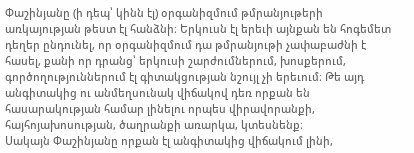Փաշինյանը (ի դեպ՝ կինն էլ) օրգանիզմում թմրանյութերի առկայության թեստ էլ հանձնի։ Երկուսն էլ երեւի այնքան են հոգեմետ դեղեր ընդունել, որ օրգանիզմում դա թմրանյութի չափաբաժնի է հասել, քանի որ դրանց՝ երկուսի շարժումներում, խոսքերում, գործողություններում էլ գիտակցության նշույլ չի երեւում։ Թե այդ անգիտակից ու անմեղսունակ վիճակով դեռ որքան են հասարակության համար լինելու որպես վիրավորանքի, հայհոյախոսության, ծաղրանքի առարկա, կտեսնենք։
Սակայն Փաշինյանը որքան էլ անգիտակից վիճակում լինի,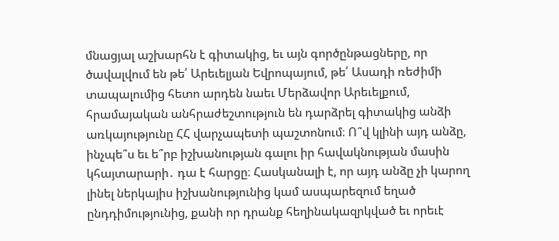մնացյալ աշխարհն է գիտակից, եւ այն գործընթացները, որ ծավալվում են թե՛ Արեւելյան Եվրոպայում, թե՛ Ասադի ռեժիմի տապալումից հետո արդեն նաեւ Մերձավոր Արեւելքում, հրամայական անհրաժեշտություն են դարձրել գիտակից անձի առկայությունը ՀՀ վարչապետի պաշտոնում։ Ո՞վ կլինի այդ անձը, ինչպե՞ս եւ ե՞րբ իշխանության գալու իր հավակնության մասին կհայտարարի․ դա է հարցը։ Հասկանալի է, որ այդ անձը չի կարող լինել ներկայիս իշխանությունից կամ ասպարեզում եղած ընդդիմությունից, քանի որ դրանք հեղինակազրկված եւ որեւէ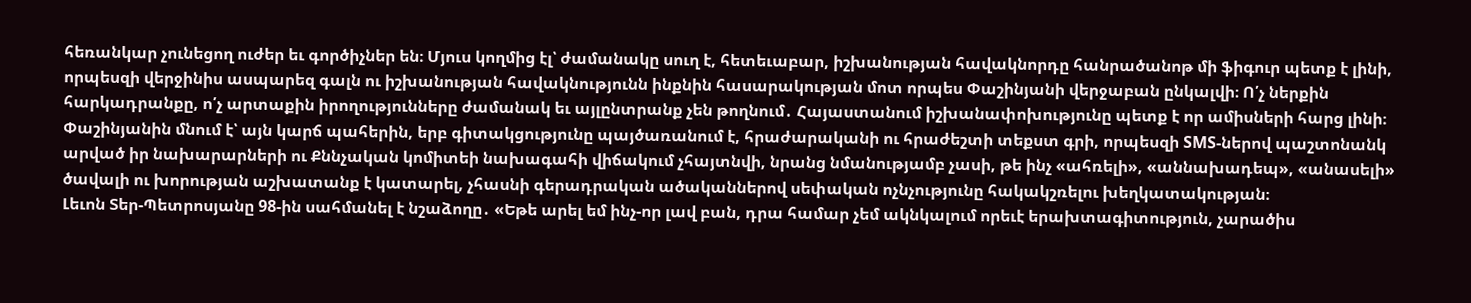հեռանկար չունեցող ուժեր եւ գործիչներ են։ Մյուս կողմից էլ՝ ժամանակը սուղ է, հետեւաբար, իշխանության հավակնորդը հանրածանոթ մի ֆիգուր պետք է լինի, որպեսզի վերջինիս ասպարեզ գալն ու իշխանության հավակնությունն ինքնին հասարակության մոտ որպես Փաշինյանի վերջաբան ընկալվի։ Ո՛չ ներքին հարկադրանքը, ո՛չ արտաքին իրողությունները ժամանակ եւ այլընտրանք չեն թողնում․ Հայաստանում իշխանափոխությունը պետք է որ ամիսների հարց լինի։ Փաշինյանին մնում է՝ այն կարճ պահերին, երբ գիտակցությունը պայծառանում է, հրաժարականի ու հրաժեշտի տեքստ գրի, որպեսզի SMS-ներով պաշտոնանկ արված իր նախարարների ու Քննչական կոմիտեի նախագահի վիճակում չհայտնվի, նրանց նմանությամբ չասի, թե ինչ «ահռելի», «աննախադեպ», «անասելի» ծավալի ու խորության աշխատանք է կատարել, չհասնի գերադրական ածականներով սեփական ոչնչությունը հակակշռելու խեղկատակության։
Լեւոն Տեր-Պետրոսյանը 98-ին սահմանել է նշաձողը․ «Եթե արել եմ ինչ-որ լավ բան, դրա համար չեմ ակնկալում որեւէ երախտագիտություն, չարածիս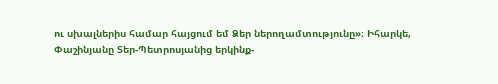ու սխալներիս համար հայցում եմ Ձեր ներողամտությունը»։ Իհարկե, Փաշինյանը Տեր-Պետրոսյանից երկինք-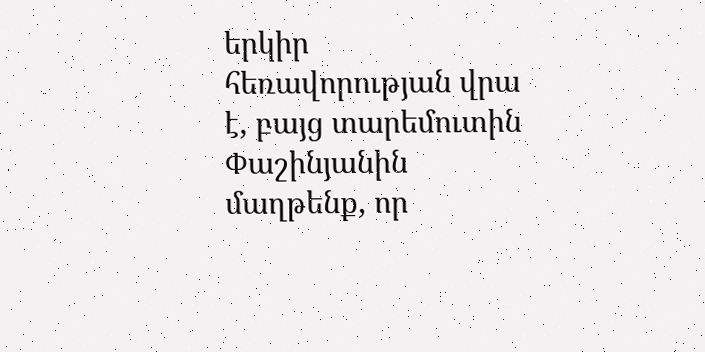երկիր հեռավորության վրա է, բայց տարեմուտին Փաշինյանին մաղթենք, որ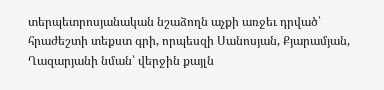տերպետրոսյանական նշաձողն աչքի առջեւ դրված՝ հրաժեշտի տեքստ գրի, որպեսզի Սանոսյան, Քյարամյան, Ղազարյանի նման՝ վերջին քայլն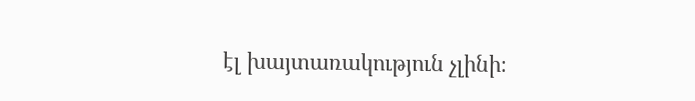էլ խայտառակություն չլինի։